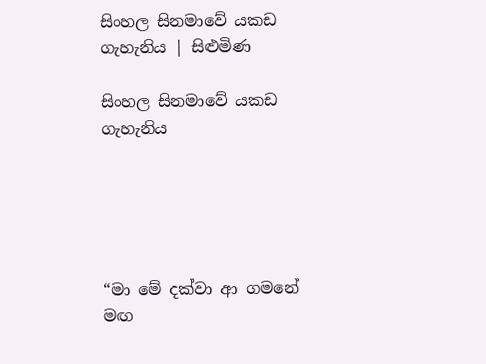සිංහල සිනමාවේ යකඩ ගැහැනිය | සිළුමිණ

සිංහල සිනමාවේ යකඩ ගැහැනිය





“මා මේ දක්වා ආ ගමනේ මඟ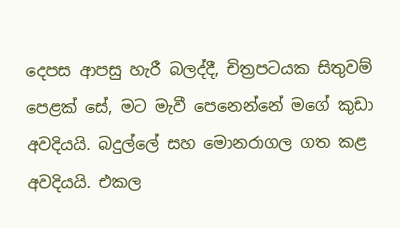දෙපස ආපසු හැරී බලද්දී, චිත්‍රපටයක සිතුවම් පෙළක් සේ, මට මැවී පෙනෙන්නේ මගේ කුඩා අවදියයි. බදුල්ලේ සහ මොනරාගල ගත කළ අවදියයි. එකල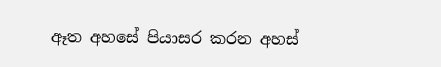ඈත අහසේ පියාසර කරන අහස්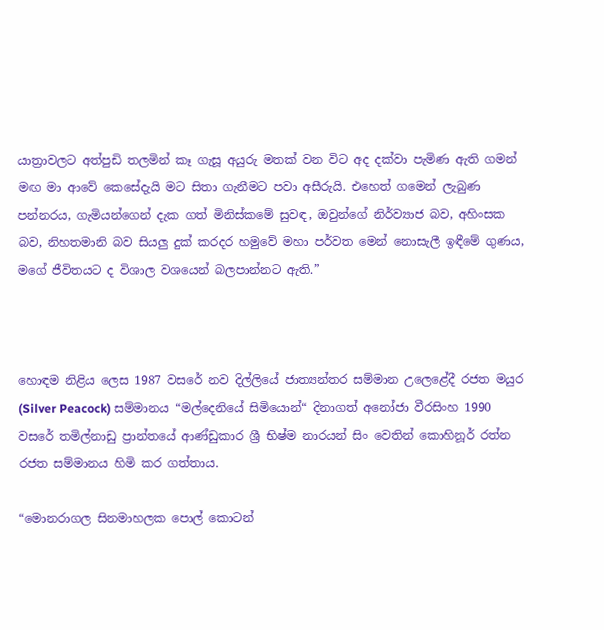යාත්‍රාවලට අත්පුඩි තලමින් කෑ ගැසූ අයුරු මතක් වන විට අද දක්වා පැමිණ ඇති ගමන් මඟ මා ආවේ කෙසේදැයි මට සිතා ගැනීමට පවා අසීරුයි. එහෙත් ගමෙන් ලැබුණ පන්නරය, ගැමියන්ගෙන් දැක ගත් මිනිස්කමේ සුවඳ, ඔවුන්ගේ නිර්ව්‍යාජ බව, අහිංසක බව, නිහතමානි බව සියලු දුක් කරදර හමුවේ මහා පර්වත මෙන් නොසැලී ඉඳීමේ ගුණය, මගේ ජීවිතයට ද විශාල වශයෙන් බලපාන්නට ඇති.”



හොඳම නිළිය ලෙස 1987 වසරේ නව දිල්ලියේ ජාත්‍යන්තර සම්මාන උලෙළේදී රජත මයුර (Silver Peacock) සම්මානය “මල්දෙනියේ සිමියොන්“ දිනාගත් අනෝජා වීරසිංහ 1990 වසරේ තමිල්නාඩු ප්‍රාන්තයේ ආණ්ඩුකාර ශ්‍රී භිෂ්ම නාරයන් සිං වෙතින් කොහිනූර් රත්න රජත සම්මානය හිමි කර ගත්තාය.

“මොනරාගල සිනමාහලක පොල් කොටන්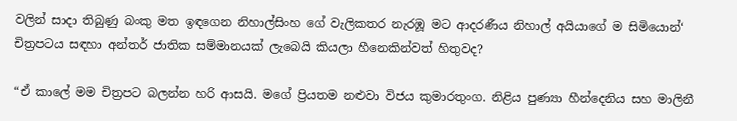වලින් සාදා තිබුණු බංකු මත ඉඳගෙන නිහාල්සිංහ ගේ වැලිකතර නැරඹූ මට ආදරණීය නිහාල් අයියාගේ ම සිමියොන්‘ චිත්‍රපටය සඳහා අන්තර් ජාතික සම්මානයක් ලැබෙයි කියලා හීනෙකින්වත් හිතුවද?

“ඒ කාලේ මම චිත්‍රපට බලන්න හරි ආසයි. මගේ ප්‍රියතම නළුවා විජය කුමාරතුංග. නිළිය පුණ්‍යා හීන්දෙනිය සහ මාලිනී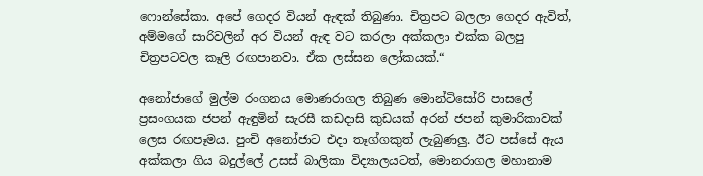ෆොන්සේකා. අපේ ගෙදර වියන් ඇඳක් තිබුණා. චිත්‍රපට බලලා ගෙදර ඇවිත්, අම්මගේ සාරිවලින් අර වියන් ඇඳ වට කරලා අක්කලා එක්ක බලපු චිත්‍රපටවල කෑලි රඟපානවා. ඒක ලස්සන ලෝකයක්.“

අනෝජාගේ මුල්ම රංගනය මොණරාගල තිබුණ මොන්ටිසෝරි පාසලේ ප්‍රසංගයක ජපන් ඇඳුමින් සැරසී කඩදාසි කුඩයක් අරන් ජපන් කුමාරිකාවක් ලෙස රඟපෑමය. පුංචි අනෝජාට එදා තෑග්ගකුත් ලැබුණලු. ඊට පස්සේ ඇය අක්කලා ගිය බදුල්ලේ උසස් බාලිකා විද්‍යාලයටත්, මොනරාගල මහානාම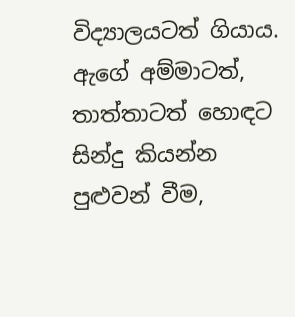විද්‍යාලයටත් ගියාය. ඇගේ අම්මාටත්, තාත්තාටත් හොඳට සින්දු කියන්න පුළුවන් වීම,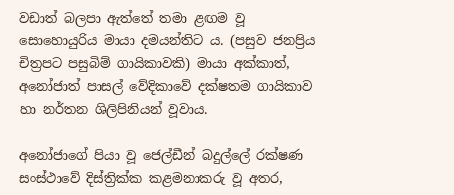වඩාත් බලපා ඇත්තේ තමා ළඟම වූ සොහොයුරිය මායා දමයන්තිට ය. (පසුව ජනප්‍රිය චිත්‍රපට පසුබිම් ගායිකාවකි) මායා අක්කාත්, අනෝජාත් පාසල් වේදිකාවේ දක්ෂතම ගායිකාව හා නර්තන ශිලිපිනියන් වූවාය.

අනෝජාගේ පියා වූ ජෙල්ඩීන් බදුල්ලේ රක්ෂණ සංස්ථාවේ දිස්ත්‍රික්ක කළමනාකරු වූ අතර,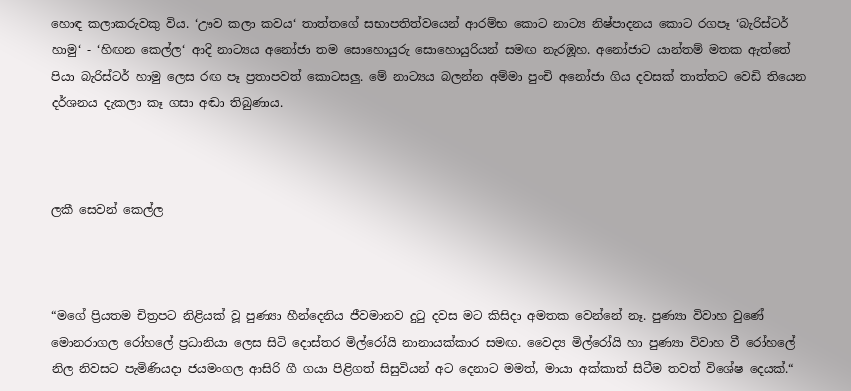හොඳ කලාකරුවකු විය. ‘ඌව කලා කවය‘ තාත්තගේ සභාපතිත්වයෙන් ආරම්භ කොට නාට්‍ය නිෂ්පාදනය කොට රගපෑ ‘බැරිස්ටර් හාමු‘ - ‘හිඟන කෙල්ල‘ ආදි නාට්‍යය අනෝජා තම සොහොයුරු සොහොයුරියන් සමඟ නැරඹූහ. අනෝජාට යාන්තම් මතක ඇත්තේ පියා බැරිස්ටර් හාමු ලෙස රඟ පෑ ප්‍රතාපවත් කොටසලු. මේ නාට්‍යය බලන්න අම්මා පුංචි අනෝජා ගිය දවසක් තාත්තට වෙඩි තියෙන දර්ශනය දැකලා කෑ ගසා අඬා තිබුණාය.



ලකී සෙවන් කෙල්ල



“මගේ ප්‍රියතම චිත්‍රපට නිළියක් වූ පුණ්‍යා හීන්දෙනිය ජීවමානව දුටු දවස මට කිසිදා අමතක වෙන්නේ නෑ. පුණ්‍යා විවාහ වුණේ මොනරාගල රෝහලේ ප්‍රධානියා ලෙස සිටි දොස්තර මිල්රෝයි නානායක්කාර සමඟ. වෛද්‍ය මිල්රෝයි හා පුණ්‍යා විවාහ වී රෝහලේ නිල නිවසට පැමිණියදා ජයමංගල ආසිරි ගී ගයා පිළිගත් සිසුවියන් අට දෙනාට මමත්, මායා අක්කාත් සිටීම තවත් විශේෂ දෙයක්.“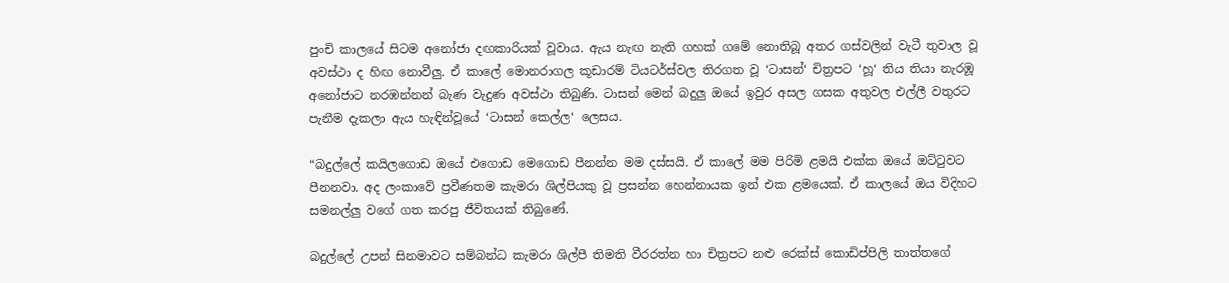පුංචි කාලයේ සිටම අනෝජා දඟකාරියක් වූවාය. ඇය නැඟ නැති ගහක් ගමේ නොතිබූ අතර ගස්වලින් වැටී තුවාල වූ අවස්ථා ද හිඟ නොවීලු. ඒ කාලේ මොනරාගල කූඩාරම් ටියටර්ස්වල තිරගත වූ ‘ටාසන්‘ චිත්‍රපට ‘හූ‘ තිය තියා නැරඹූ අනෝජාට නරඹන්නන් බැණ වැදුණ අවස්ථා තිබුණි. ටාසන් මෙන් බදුලු ඔයේ ඉවුර අසල ගසක අතුවල එල්ලී වතුරට පැනීම දැකලා ඇය හැඳින්වූයේ ‘ටාසන් කෙල්ල‘ ලෙසය.

“බදුල්ලේ කයිලගොඩ ඔයේ එගොඩ මෙගොඩ පීනන්න මම දස්සයි. ඒ කාලේ මම පිරිමි ළමයි එක්ක ඔයේ ඔට්ටුවට පීනනවා. අද ලංකාවේ ප්‍රවීණතම කැමරා ශිල්පියකු වූ ප්‍රසන්න හෙන්නායක ඉන් එක ළමයෙක්. ඒ කාලයේ ඔය විදිහට සමනල්ලු වගේ ගත කරපු ජීවිතයක් තිබුණේ.

බදුල්ලේ උපන් සිනමාවට සම්බන්ධ කැමරා ශිල්පී තිමති වීරරත්න හා චිත්‍රපට නළු රෙක්ස් කොඩිප්පිලි තාත්තගේ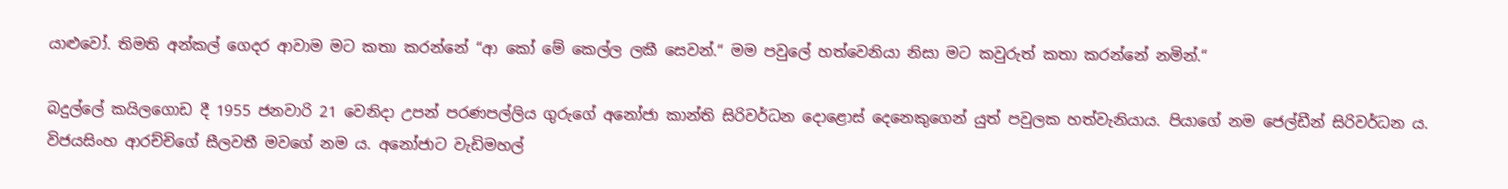යාළුවෝ. තිමති අන්කල් ගෙදර ආවාම මට කතා කරන්නේ “ආ කෝ මේ කෙල්ල ලකී සෙවන්.“ මම පවුලේ හත්වෙනියා නිසා මට කවුරුත් කතා කරන්නේ නමින්.“

බදුල්ලේ කයිලගොඩ දී 1955 ජනවාරි 21 වෙනිදා උපන් පරණපල්ලිය ගුරුගේ අනෝජා කාන්ති සිරිවර්ධන දොළොස් දෙනෙකුගෙන් යුත් පවුලක හත්වැනියාය. පියාගේ නම ජෙල්ඩීන් සිරිවර්ධන ය. විජයසිංහ ආරච්චිගේ සීලවතී මවගේ නම ය. අනෝජාට වැඩිමහල්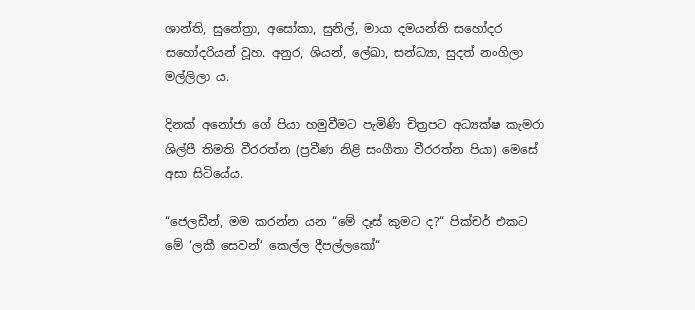ශාන්ති, සුනේත්‍රා, අසෝකා, සුනිල්, මායා දමයන්ති සහෝදර සහෝදරියන් වූහ. අනුර, ශියන්, ලේඛා, සන්ධ්‍යා, සුදත් නංගිලා මල්ලිලා ය.

දිනක් අනෝජා ගේ පියා හමුවීමට පැමිණි චිත්‍රපට අධ්‍යක්ෂ කැමරා ශිල්පී තිමති වීරරත්න (ප්‍රවීණ නිළි සංගීතා වීරරත්න පියා) මෙසේ අසා සිටියේය.

“ජෙලඩීන්, මම කරන්න යන “මේ දෑස් කුමට ද?“ පික්චර් එකට මේ ‘ලකී සෙවන්‘ කෙල්ල දීපල්ලකෝ“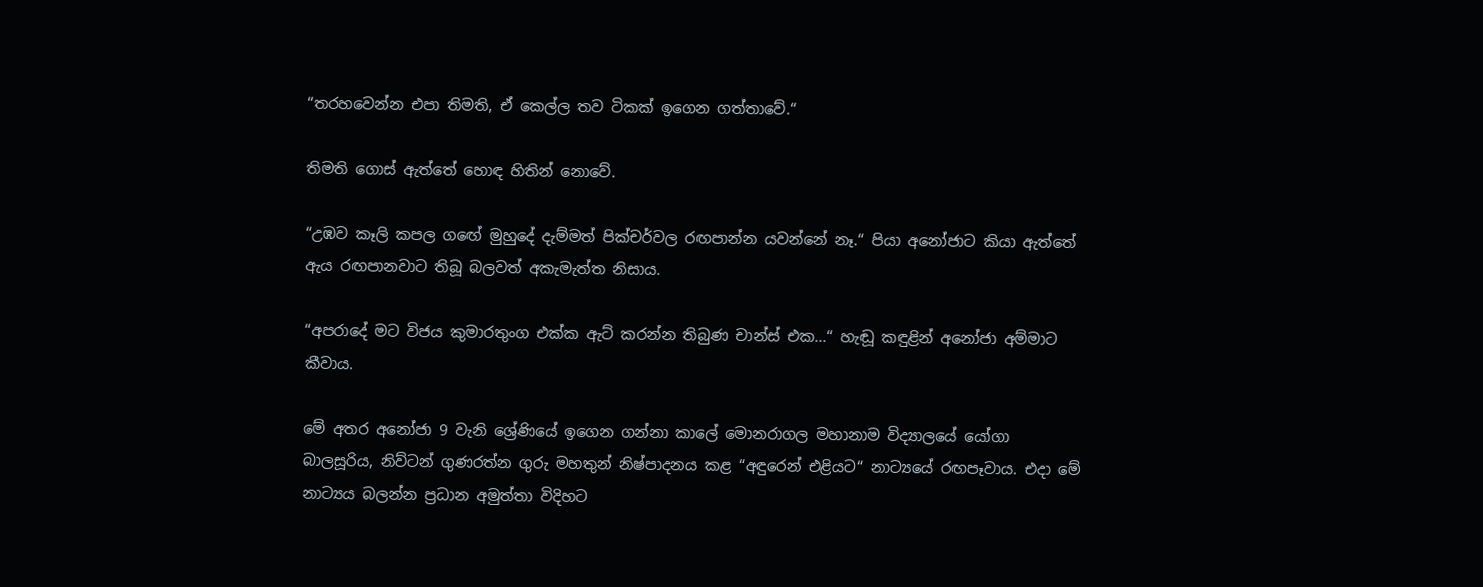“තරහවෙන්න එපා තිමති, ඒ කෙල්ල තව ටිකක් ඉගෙන ගත්තාවේ.“

තිමති ගොස් ඇත්තේ හොඳ හිතින් නොවේ.

“උඹව කෑලි කපල ගඟේ මුහුදේ දැම්මත් පික්චර්වල රඟපාන්න යවන්නේ නෑ.“ පියා අනෝජාට කියා ඇත්තේ ඇය රඟපානවාට තිබූ බලවත් අකැමැත්ත නිසාය.

“අපරාදේ මට විජය කුමාරතුංග එක්ක ඇට් කරන්න තිබුණ චාන්ස් එක...“ හැඬූ කඳුළින් අනෝජා අම්මාට කීවාය.

මේ අතර අනෝජා 9 වැනි ශ්‍රේණියේ ඉගෙන ගන්නා කාලේ මොනරාගල මහානාම විද්‍යාලයේ යෝගා බාලසූරිය, නිව්ටන් ගුණරත්න ගුරු මහතුන් නිෂ්පාදනය කළ “අඳුරෙන් එළියට“ නාට්‍යයේ රඟපෑවාය. එදා මේ නාට්‍යය බලන්න ප්‍රධාන අමුත්තා විදිහට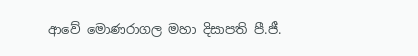ආවේ මොණරාගල මහා දිසාපති පී.ජී.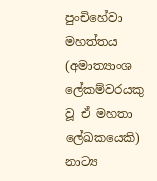පුංචිහේවා මහත්තය (අමාත්‍යාංශ ලේකම්වරයකු වූ ඒ මහතා ලේඛකයෙකි) නාට්‍ය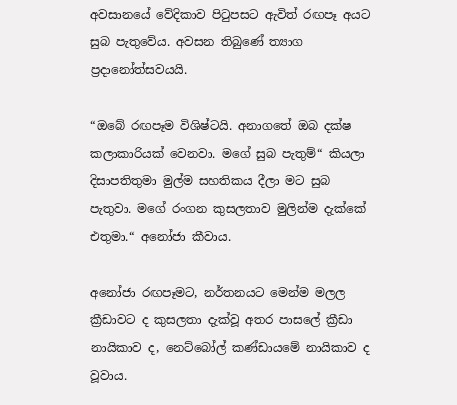අවසානයේ වේදිකාව පිටුපසට ඇවිත් රඟපෑ අයට සුබ පැතුවේය. අවසන තිබුණේ ත්‍යාග ප්‍රදානෝත්සවයයි.

“ඔබේ රඟපෑම විශිෂ්ටයි. අනාගතේ ඔබ දක්ෂ කලාකාරියක් වෙනවා. මගේ සුබ පැතුම්“ කියලා දිසාපතිතුමා මුල්ම සහතිකය දීලා මට සුබ පැතුවා. මගේ රංගන කුසලතාව මුලින්ම දැක්කේ එතුමා.“ අනෝජා කීවාය.

අනෝජා රඟපෑමට, නර්තනයට මෙන්ම මලල ක්‍රීඩාවට ද කුසලතා දැක්වූ අතර පාසලේ ක්‍රීඩා නායිකාව ද, නෙට්බෝල් කණ්ඩායමේ නායිකාව ද වූවාය.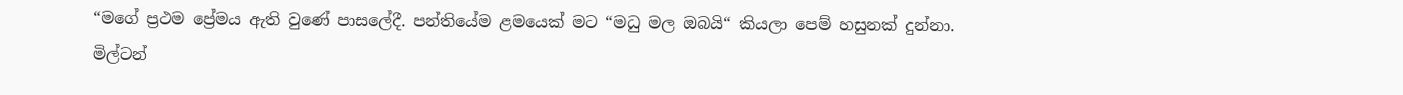“මගේ ප්‍රථම ප්‍රේමය ඇති වුණේ පාසලේදී. පන්තියේම ළමයෙක් මට “මධු මල ඔබයි“ කියලා පෙම් හසුනක් දුන්නා. මිල්ටන්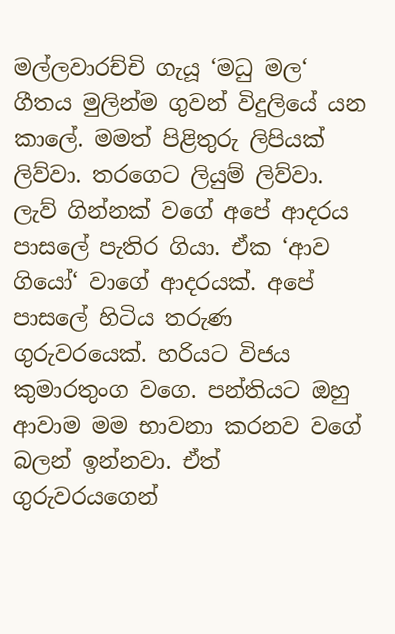මල්ලවාරච්චි ගැයූ ‘මධු මල‘ ගීතය මුලින්ම ගුවන් විදුලියේ යන කාලේ. මමත් පිළිතුරු ලිපියක් ලිව්වා. තරගෙට ලියුම් ලිව්වා. ලැව් ගින්නක් වගේ අපේ ආදරය පාසලේ පැතිර ගියා. ඒක ‘ආව ගියෝ‘ වාගේ ආදරයක්. අපේ පාසලේ හිටිය තරුණ ගුරුවරයෙක්. හරියට විජය කුමාරතුංග වගෙ. පන්තියට ඔහු ආවාම මම භාවනා කරනව වගේ බලන් ඉන්නවා. ඒත් ගුරුවරයගෙන්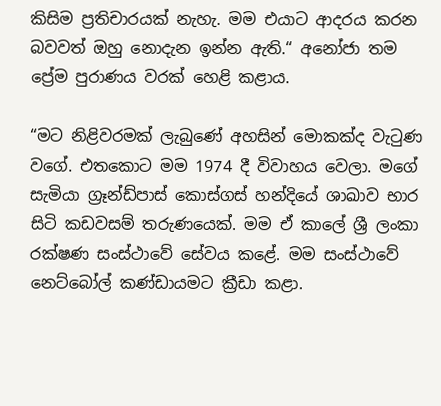කිසිම ප්‍රතිචාරයක් නැහැ. මම එයාට ආදරය කරන බවවත් ඔහු නොදැන ඉන්න ඇති.“ අනෝජා තම ප්‍රේම පුරාණය වරක් හෙළි කළාය.

“මට නිළිවරමක් ලැබුණේ අහසින් මොකක්ද වැටුණ වගේ. එතකොට මම 1974 දී විවාහය වෙලා. මගේ සැමියා ග්‍රෑන්ඩ්පාස් කොස්ගස් හන්දියේ ශාඛාව භාර සිටි කඩවසම් තරුණයෙක්. මම ඒ කාලේ ශ්‍රී ලංකා රක්ෂණ සංස්ථාවේ සේවය කළේ. මම සංස්ථාවේ නෙට්බෝල් කණ්ඩායමට ක්‍රීඩා කළා.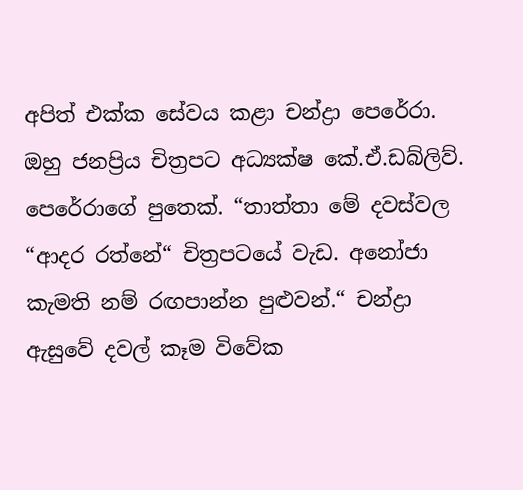අපිත් එක්ක සේවය කළා චන්ද්‍රා පෙරේරා. ඔහු ජනප්‍රිය චිත්‍රපට අධ්‍යක්ෂ කේ.ඒ.ඩබ්ලිව්. පෙරේරාගේ පුතෙක්. “තාත්තා මේ දවස්වල “ආදර රත්නේ“ චිත්‍රපටයේ වැඩ. අනෝජා කැමති නම් රඟපාන්න පුළුවන්.“ චන්ද්‍රා ඇසුවේ දවල් කෑම විවේක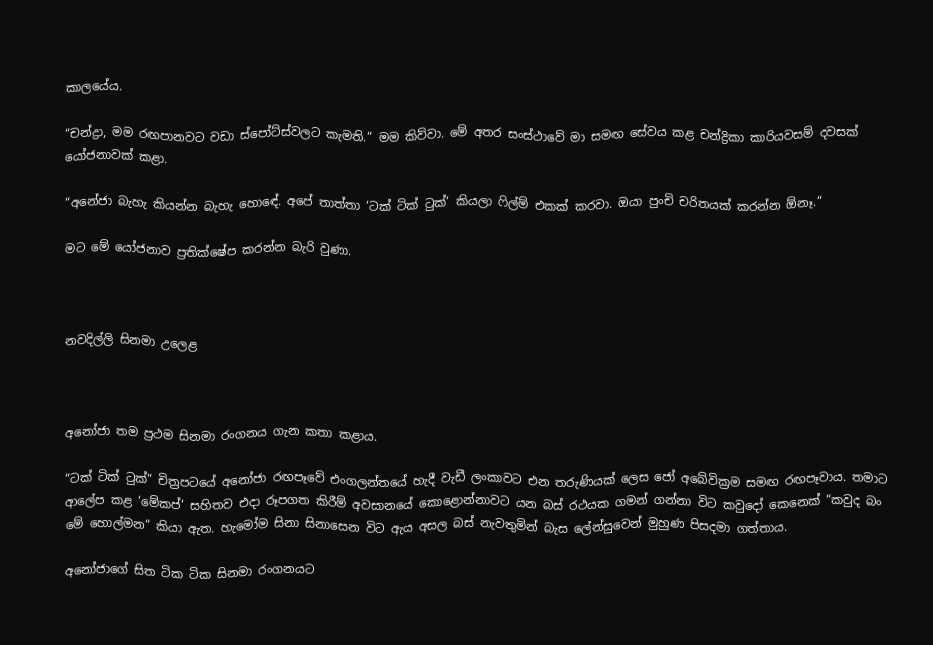කාලයේය.

“චන්ද්‍රා, මම රඟපානවට වඩා ස්පෝට්ස්වලට කැමති.“ මම කිව්වා. මේ අතර සංස්ථාවේ මා සමඟ සේවය කළ චන්ද්‍රිකා කාරියවසම් දවසක් යෝජනාවක් කළා.

“අනේජා බැහැ කියන්න බැහැ හොඳේ. අපේ තාත්තා ‘ටක් ටික් ටුක්‘ කියලා ෆිල්ම් එකක් කරවා. ඔයා පුංචි චරිතයක් කරන්න ඕනෑ.“

මට මේ යෝජනාව ප්‍රතික්ෂේප කරන්න බැරි වුණා.



නවදිල්ලි සිනමා උලෙළ



අනෝජා තම ප්‍රථම සිනමා රංගනය ගැන කතා කළාය.

“ටක් ටික් ටුක්“ චිත්‍රපටයේ අනෝජා රඟපෑවේ එංගලන්තයේ හැදී වැඩී ලංකාවට එන තරුණියක් ලෙස ජෝ අබේවික්‍රම සමඟ රඟපෑවාය. තමාට ආලේප කළ ‘මේකප්‘ සහිතව එදා රූපගත කිරීම් අවසානයේ කොළොන්නාවට යන බස් රථයක ගමන් ගන්නා විට කවුදෝ කෙනෙක් “කවුද බං මේ හොල්මන“ කියා ඇත. හැමෝම සිනා සිනාසෙන විට ඇය අසල බස් නැවතුමින් බැස ලේන්සුවෙන් මුහුණ පිසදමා ගත්තාය.

අනෝජාගේ සිත ටික ටික සිනමා රංගනයට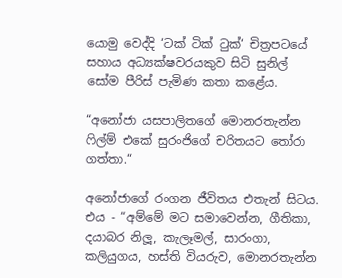යොමු වෙද්දි ‘ටක් ටික් ටුක්‘ චිත්‍රපටයේ සහාය අධ්‍යක්ෂවරයකුව සිටි සුනිල් සෝම පීරිස් පැමිණ කතා කළේය.

“අනෝජා යසපාලිතගේ මොනරතැන්න ෆිල්ම් එකේ සුරංජිගේ චරිතයට තෝරා ගත්තා.“

අනෝජාගේ රංගන ජීවිතය එතැන් සිටය. එය - “අම්මේ මට සමාවෙන්න, ගීතිකා, දයාබර නිලූ, කැලෑමල්, සාරංගා, කලියුගය, හස්ති වියරුව, මොනරතැන්න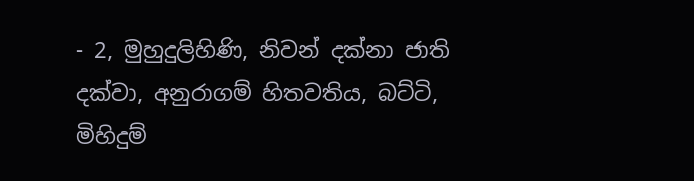- 2, මුහුදුලිහිණි, නිවන් දක්නා ජාති දක්වා, අනුරාගම් හිතවතිය, බට්ටි, මිහිදුම්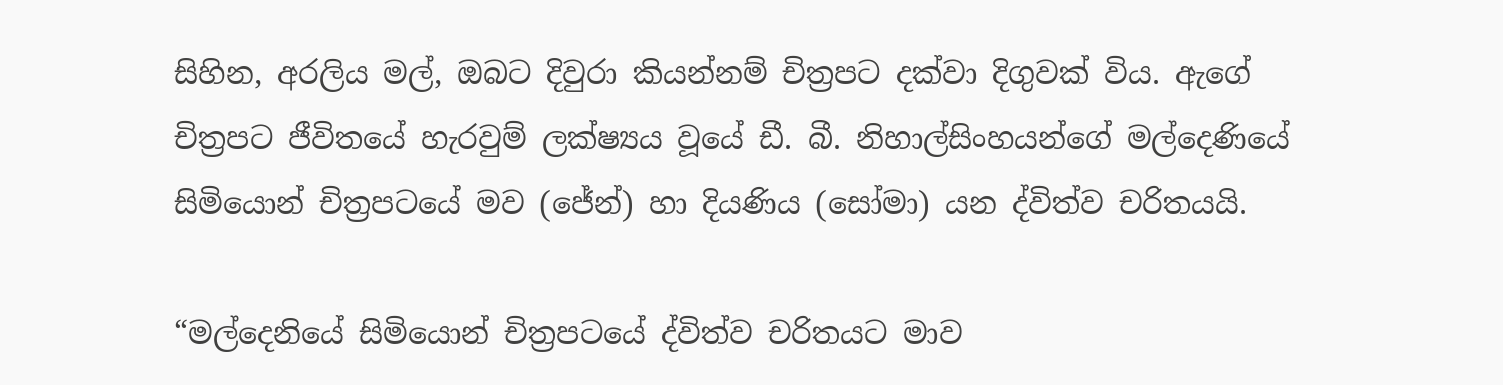සිහින, අරලිය මල්, ඔබට දිවුරා කියන්නම් චිත්‍රපට දක්වා දිගුවක් විය. ඇගේ චිත්‍රපට ජීවිතයේ හැරවුම් ලක්ෂ්‍යය වූයේ ඩී. බී. නිහාල්සිංහයන්ගේ මල්දෙණියේ සිමියොන් චිත්‍රපටයේ මව (ජේන්) හා දියණිය (සෝමා) යන ද්විත්ව චරිතයයි.

“මල්දෙනියේ සිමියොන් චිත්‍රපටයේ ද්විත්ව චරිතයට මාව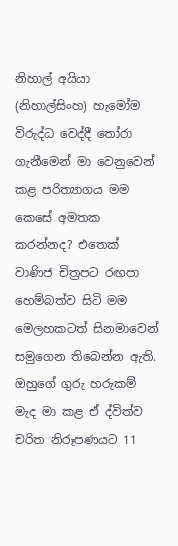නිහාල් අයියා (නිහාල්සිංහ) හැමෝම විරුද්ධ වෙද්දී තෝරා ගැනීමෙන් මා වෙනුවෙන් කළ පරිත්‍යාගය මම කෙසේ අමතක කරන්නද? එතෙක් වාණිජ චිත්‍රපට රඟපා හෙම්බත්ව සිටි මම මෙලහකටත් සිනමාවෙන් සමුගෙන තිබෙන්න ඇති. ඔහුගේ ගුරු හරුකම් මැද මා කළ ඒ ද්විත්ව චරිත නිරූපණයට 11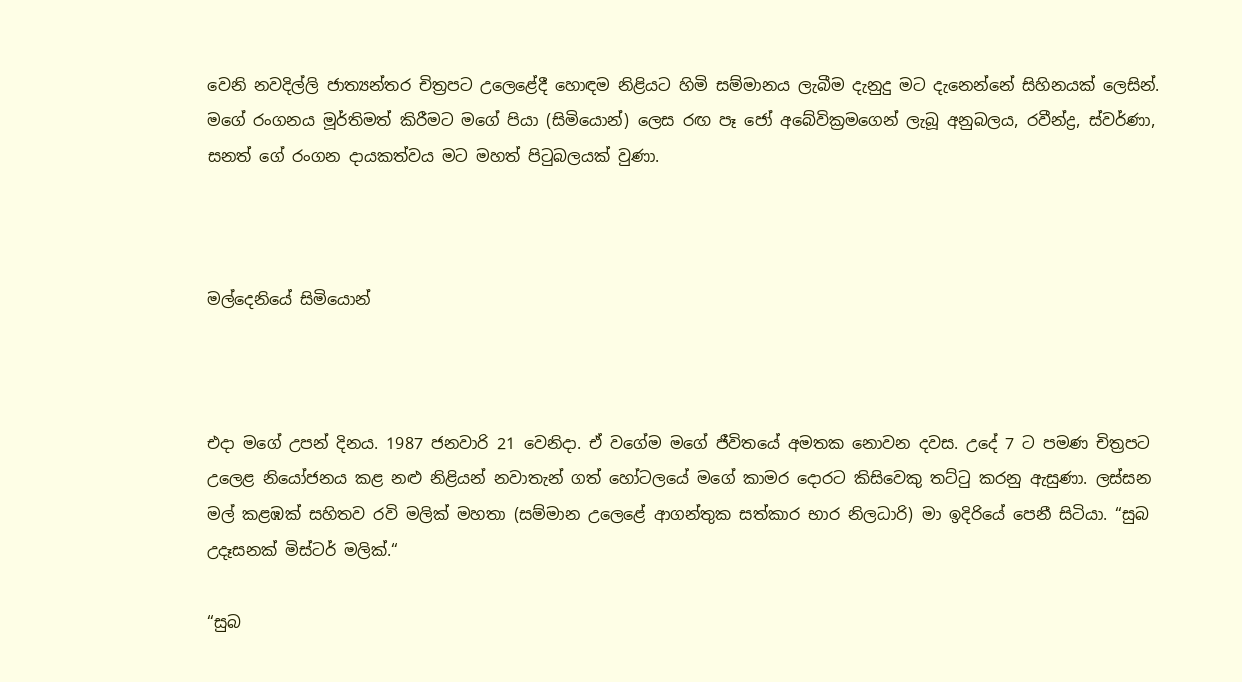වෙනි නවදිල්ලි ජාත්‍යන්තර චිත්‍රපට උලෙළේදී හොඳම නිළියට හිමි සම්මානය ලැබීම දැනුදු මට දැනෙන්නේ සිහිනයක් ලෙසින්. මගේ රංගනය මූර්තිමත් කිරීමට මගේ පියා (සිමියොන්) ලෙස රඟ පෑ ජෝ අබේවික්‍රමගෙන් ලැබූ අනුබලය, රවීන්ද්‍ර, ස්වර්ණා, සනත් ගේ රංගන දායකත්වය මට මහත් පිටුබලයක් වුණා.



මල්දෙනියේ සිමියොන්



එදා මගේ උපන් දිනය. 1987 ජනවාරි 21 වෙනිදා. ඒ වගේම මගේ ජීවිතයේ අමතක නොවන දවස. උදේ 7 ට පමණ චිත්‍රපට උලෙළ නියෝජනය කළ නළු නිළියන් නවාතැන් ගත් හෝටලයේ මගේ කාමර දොරට කිසිවෙකු තට්ටු කරනු ඇසුණා. ලස්සන මල් කළඹක් සහිතව රවි මලික් මහතා (සම්මාන උලෙළේ ආගන්තුක සත්කාර භාර නිලධාරි) මා ඉදිරියේ පෙනී සිටියා. “සුබ උදෑසනක් මිස්ටර් මලික්.“

“සුබ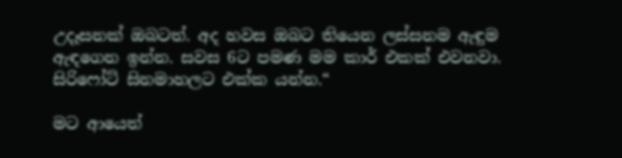උදෑසනක් ඔබටත්. අද හවස ඔබට තියෙන ලස්සනම ඇඳුම ඇඳගෙන ඉන්න. සවස 6ට පමණ මම කාර් එකක් එවනවා. සිරිෆෝට් සිනමාහලට එක්ක යන්න.“

මට ආයෙත්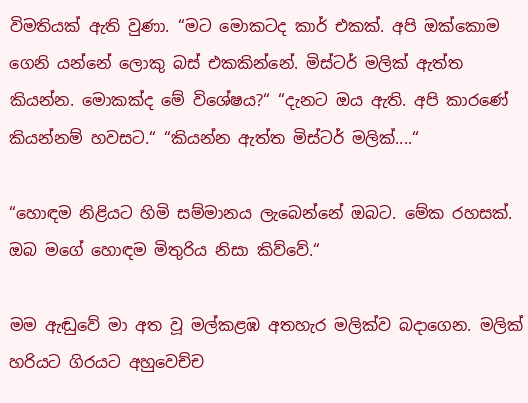විමතියක් ඇති වුණා. “මට මොකටද කාර් එකක්. අපි ඔක්කොම ගෙනි යන්නේ ලොකු බස් එකකින්නේ. මිස්ටර් මලික් ඇත්ත කියන්න. මොකක්ද මේ විශේෂය?“ “දැනට ඔය ඇති. අපි කාරණේ කියන්නම් හවසට.“ “කියන්න ඇත්ත මිස්ටර් මලික්....“

“හොඳම නිළියට හිමි සම්මානය ලැබෙන්නේ ඔබට. මේක රහසක්. ඔබ මගේ හොඳම මිතුරිය නිසා කිව්වේ.“

මම ඇඬුවේ මා අත වූ මල්කළඹ අතහැර මලික්ව බදාගෙන. මලික් හරියට ගිරයට අහුවෙච්ච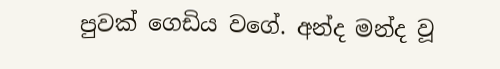පුවක් ගෙඩිය වගේ. අන්ද මන්ද වූ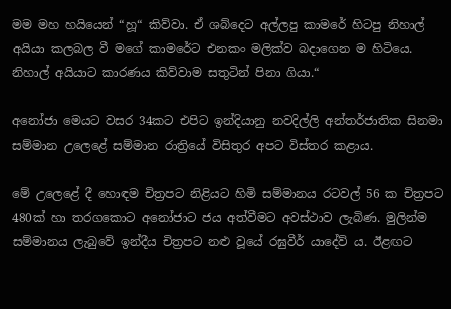මම මහ හයියෙන් “හූ“ කිව්වා. ඒ ශබ්දෙට අල්ලපු කාමරේ හිටපු නිහාල් අයියා කලබල වී මගේ කාමරේට එනකං මලික්ව බදාගෙන ම හිටියෙ. නිහාල් අයියාට කාරණය කිව්වාම සතුටින් පිනා ගියා.“

අනෝජා මෙයට වසර 34කට එපිට ඉන්දියානු නවදිල්ලි අන්තර්ජාතික සිනමා සම්මාන උලෙළේ සම්මාන රාත්‍රියේ විසිතුර අපට විස්තර කළාය.

මේ උලෙළේ දී හොඳම චිත්‍රපට නිළියට හිමි සම්මානය රටවල් 56 ක චිත්‍රපට 480ක් හා තරගකොට අනෝජාට ජය අත්වීමට අවස්ථාව ලැබිණ. මුලින්ම සම්මානය ලැබුවේ ඉන්දීය චිත්‍රපට නළු වූයේ රඝුවීර් යාදේව් ය. ඊළඟට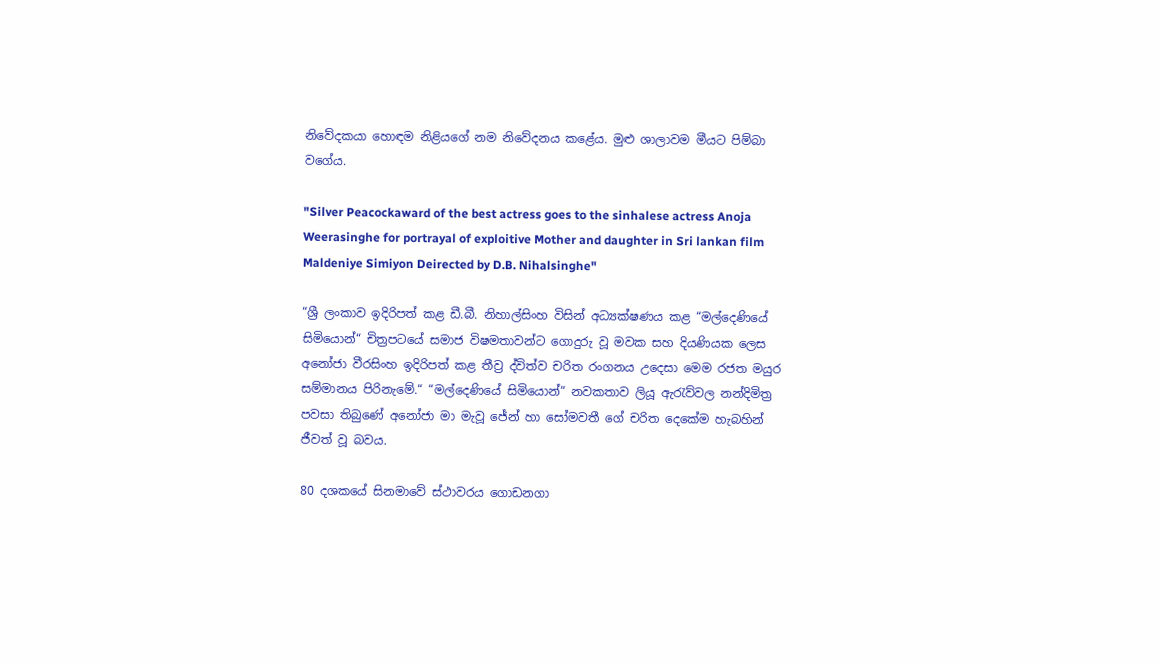නිවේදකයා හොඳම නිළියගේ නම නිවේදනය කළේය. මුළු ශාලාවම මීයට පිම්බා වගේය.

"Silver Peacockaward of the best actress goes to the sinhalese actress Anoja Weerasinghe for portrayal of exploitive Mother and daughter in Sri lankan film Maldeniye Simiyon Deirected by D.B. Nihalsinghe"

“ශ්‍රී ලංකාව ඉදිරිපත් කළ ඩී.බී. නිහාල්සිංහ විසින් අධ්‍යක්ෂණය කළ “මල්දෙණියේ සිමියොන්“ චිත්‍රපටයේ සමාජ විෂමතාවන්ට ගොදුරු වූ මවක සහ දියණියක ලෙස අනෝජා වීරසිංහ ඉදිරිපත් කළ තීව්‍ර ද්විත්ව චරිත රංගනය උදෙසා මෙම රජත මයුර සම්මානය පිරිනැමේ.“ “මල්දෙණියේ සිමියොන්“ නවකතාව ලියූ ඇරැව්වල නන්දිමිත්‍ර පවසා තිබුණේ අනෝජා මා මැවූ ජේන් හා සෝමවතී ගේ චරිත දෙකේම හැබහින් ජීවත් වූ බවය.

80 දශකයේ සිනමාවේ ස්ථාවරය ගොඩනගා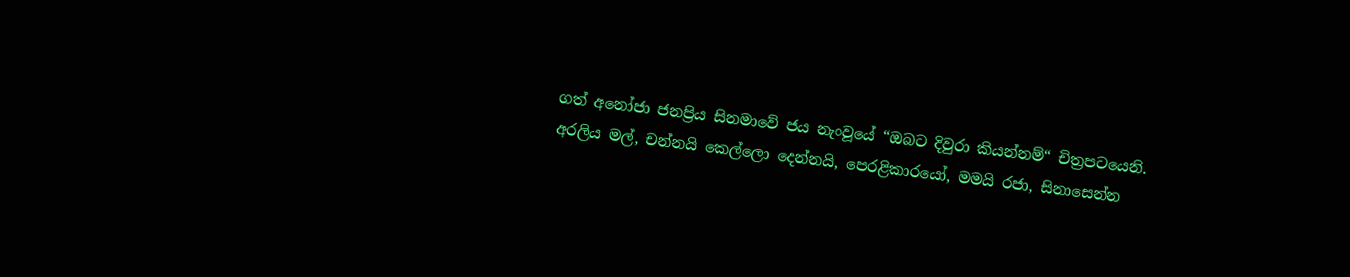ගත් අනෝජා ජනප්‍රිය සිනමාවේ ජය නැංවූයේ “ඔබට දිවුරා කියන්නම්“ චිත්‍රපටයෙනි. අරලිය මල්, චන්නයි කෙල්ලො දෙන්නයි, පෙරළිකාරයෝ, මමයි රජා, සිනාසෙන්න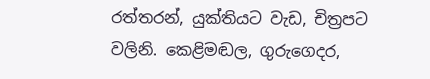රත්තරන්, යුක්තියට වැඩ, චිත්‍රපට වලිනි. කෙළිමඬල, ගුරුගෙදර,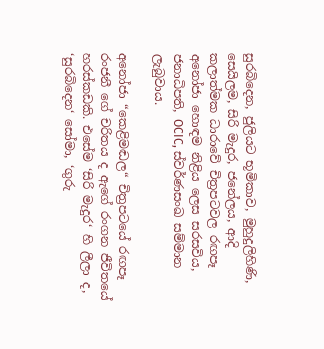සුරබිදෙන, ජුලියට භූමිකාව, මුහුදුලිහිණි, සෙයිලම, සිරි මැදුර, ජනේලය, ආදි කලාත්මක ධාරාවේ චිත්‍රපටවල රඟපෑ අනෝජා හොඳම නිළිය ලෙස සරසවිය, ජනාධිපති, OCIC, ස්වර්ණසංඛ සම්මාන ලැබුවාය.

අනෝජා “කෙළිමඬල“ චිත්‍රපටයේ රඟපෑ රංජනී ගේ චරිතය ද ඇගේ රංගන ජීවිතයේ හරස්කඩකි. එසේම ‘සිරි මැදුර‘ හි ලීලා ද, ‘සුරබිදෙන‘ සෝමා, ‘ගුරු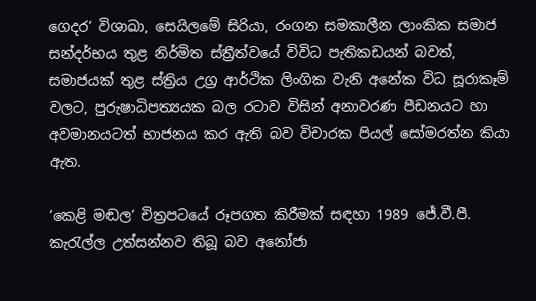ගෙදර‘ විශාඛා, සෙයිලමේ සිරියා, රංගන සමකාලීන ලාංකික සමාජ සන්දර්භය තුළ නිර්මිත ස්ත්‍රීත්වයේ විවිධ පැතිකඩයන් බවත්, සමාජයක් තුළ ස්ත්‍රිය උග්‍ර ආර්ථික ලිංගික වැනි අනේක විධ සූරාකෑම් වලට, පුරුෂාධිපත්‍යයක බල රටාව විසින් අනාවරණ පීඩනයට හා අවමානයටත් භාජනය කර ඇති බව විචාරක පියල් සෝමරත්න කියා ඇත.

‘කෙළි මඬල‘ චිත්‍රපටයේ රූපගත කිරීමක් සඳහා 1989 ජේ.වී.පී. කැරැල්ල උත්සන්නව තිබූ බව අනෝජා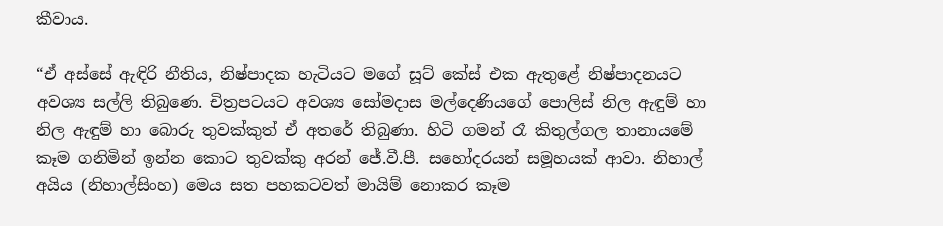කීවාය.

“ඒ අස්සේ ඇඳිරි නීතිය, නිෂ්පාදක හැටියට මගේ සූට් කේස් එක ඇතුළේ නිෂ්පාදනයට අවශ්‍ය සල්ලි තිබු‍ණෙ. චිත්‍රපටයට අවශ්‍ය සෝමදාස මල්දෙණියගේ පොලිස් නිල ඇඳුම් හා නිල ඇඳුම් හා බොරු තුවක්කුත් ඒ අතරේ තිබුණා. හිටි ගමන් රෑ කිතුල්ගල තානායමේ කෑම ගනිමින් ඉන්න කොට තුවක්කු අරන් ජේ.වී.පී. සහෝදරයන් සමූහයක් ආවා. නිහාල් අයිය (නිහාල්සිංහ) මෙය සත පහකටවත් මායිම් නොකර කෑම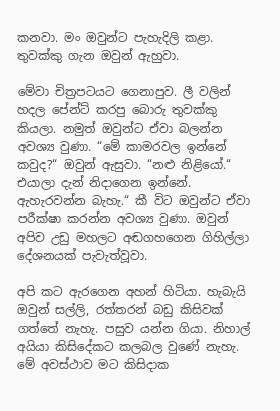කනවා. මං ඔවුන්ට පැහැදිලි කළා. තුවක්කු ගැන ඔවුන් ඇහුවා.

මේවා චිත්‍රපටයට ගෙනාපුව. ලී වලින් හදල පේන්ට් කරපු බොරු තුවක්කු කියලා. නමුත් ඔවුන්ට ඒවා බලන්න අවශ්‍ය වුණා. “මේ කාමරවල ඉන්නේ කවුද?“ ඔවුන් ඇසුවා. “නළු නිළියෝ.“ එයාලා දැන් නිදාගෙන ඉන්නේ. ඇහැරවන්න බැහැ.“ කී විට ඔවුන්ට ඒවා පරීක්ෂා කරන්න අවශ්‍ය වුණා. ඔවුන් අපිව උඩු මහලට අඬගහගෙන ගිහිල්ලා දේශනයක් පැවැත්වූවා.

අපි කට ඇරගෙන අහන් හිටියා. හැබැයි ඔවුන් සල්ලි, රත්තරන් බඩු කිසිවක් ගත්තේ නැහැ. පසුව යන්න ගියා. නිහාල් අයියා කිසිදේකට කලබල වුණේ නැහැ. මේ අවස්ථාව මට කිසිදාක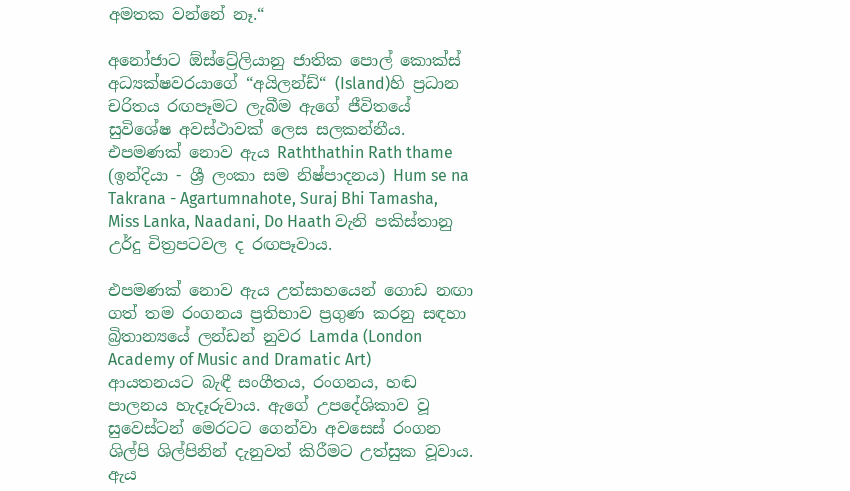අමතක වන්නේ නෑ.“

අනෝජාට ඕස්ට්‍රේලියානු ජාතික පොල් කොක්ස් අධ්‍යක්ෂවරයාගේ “අයිලන්ඩ්“ (Island)හි ප්‍රධාන චරිතය රඟපෑමට ලැබීම ඇගේ ජීවිතයේ සුවිශේෂ අවස්ථාවක් ලෙස සලකන්නීය. එපමණක් නොව ඇය Raththathin Rath thame (ඉන්දියා - ශ්‍රී ලංකා සම නිෂ්පාදනය) Hum se na Takrana - Agartumnahote, Suraj Bhi Tamasha, Miss Lanka, Naadani, Do Haath වැනි පකිස්තානු උර්දු චිත්‍රපටවල ද රඟපෑවාය.

එපමණක් නොව ඇය උත්සාහයෙන් ගොඩ නඟා ගත් තම රංගනය ප්‍රතිභාව ප්‍රගුණ කරනු සඳහා බ්‍රිතාන්‍යයේ ලන්ඩන් නුවර Lamda (London Academy of Music and Dramatic Art) ආයතනයට බැඳී සංගීතය, රංගනය, හඬ පාලනය හැදෑරුවාය. ඇගේ උපදේශිකාව වූ සුවෙස්ටන් මෙරටට ගෙන්වා අවසෙස් රංගන ශිල්පි ශිල්පිනින් දැනුවත් කිරීමට උත්සුක වූවාය. ඇය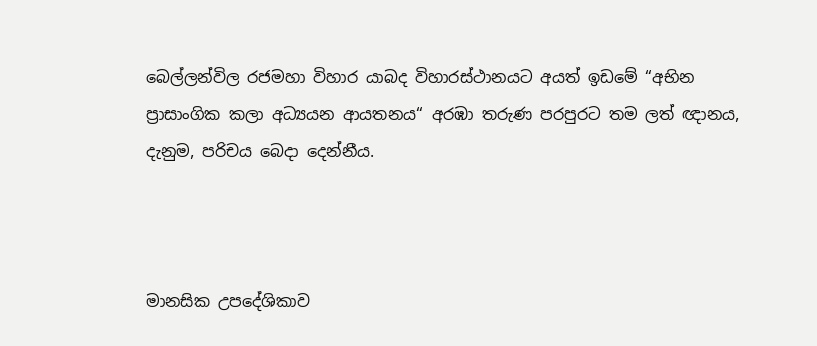බෙල්ලන්විල රජමහා විහාර යාබද විහාරස්ථානයට අයත් ඉඩමේ “අභින ප්‍රාසාංගික කලා අධ්‍යයන ආයතනය“ අරඹා තරුණ පරපුරට තම ලත් ඥානය, දැනුම, පරිචය බෙදා දෙන්නීය.



මානසික උපදේශිකාව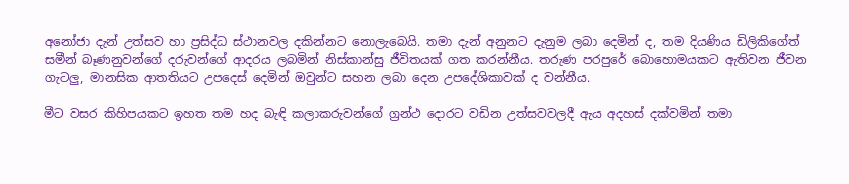අනෝජා දැන් උත්සව හා ප්‍රසිද්ධ ස්ථානවල දකින්නට නොලැබෙයි. තමා දැන් අනුනට දැනුම ලබා දෙමින් ද, තම දියණිය ඩිලිකිගේත් සමීන් බෑණනුවන්ගේ දරුවන්ගේ ආදරය ලබමින් නිස්කාන්සු ජීවිතයක් ගත කරන්නීය. තරුණ පරපුරේ බොහොමයකට ඇතිවන ජීවන ගැටලු, මානසික ආතතියට උපදෙස් දෙමින් ඔවුන්ට සහන ලබා දෙන උපදේශිකාවක් ද වන්නීය.

මීට වසර කිහිපයකට ඉහත තම හද බැඳි කලාකරුවන්ගේ ග්‍රන්ථ දොරට වඩින උත්සවවලදී ඇය අදහස් දක්වමින් තමා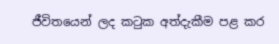ජීවිතයෙන් ලද කටුක අත්දැකීම පළ කර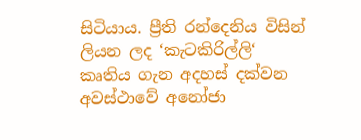සිටියාය. ප්‍රීති රන්දෙනිය විසින් ලියන ලද ‘කැටකිරිල්ලි‘ කෘතිය ගැන අදහස් දක්වන අවස්ථාවේ අනෝජා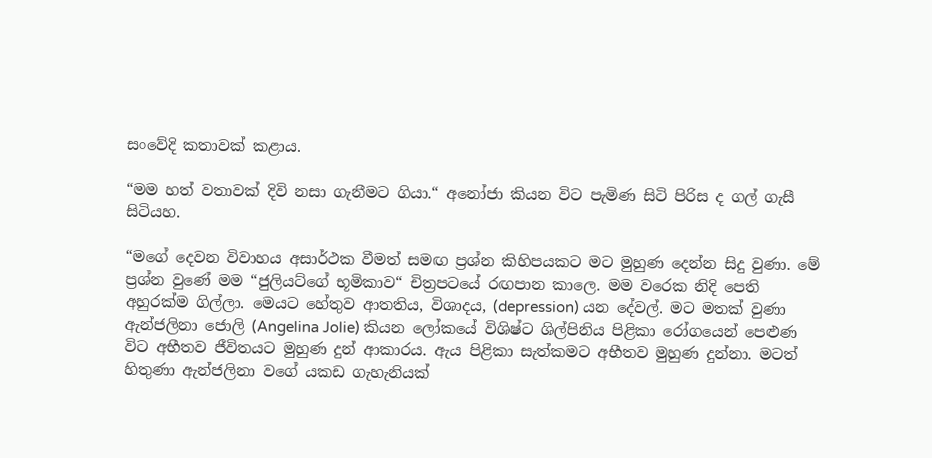සංවේදි කතාවක් කළාය.

“මම හත් වතාවක් දිවි නසා ගැනීමට ගියා.“ අනෝජා කියන විට පැමිණ සිටි පිරිස ද ගල් ගැසී සිටියහ.

“මගේ දෙවන විවාහය අසාර්ථක වීමත් සමඟ ප්‍රශ්න කිහිපයකට මට මුහුණ දෙන්න සිදු වුණා. මේ ප්‍රශ්න වුණේ මම “ජුලියට්ගේ භූමිකාව“ චිත්‍රපටයේ රඟපාන කාලෙ. මම වරෙක නිදි පෙති අහුරක්ම ගිල්ලා. මෙයට හේතුව ආතතිය, විශාදය, (depression) යන දේවල්. මට මතක් වුණා ඇන්ජලිනා ජොලි (Angelina Jolie) කියන ලෝකයේ විශිෂ්ට ශිල්පිනිය පිළිකා රෝගයෙන් පෙළුණ විට අභීතව ජීවිතයට මුහුණ දුන් ආකාරය. ඇය පිළිකා සැත්කමට අභීතව මුහුණ දුන්නා. මටත් හිතුණා ඇන්ජලිනා වගේ යකඩ ගැහැනියක්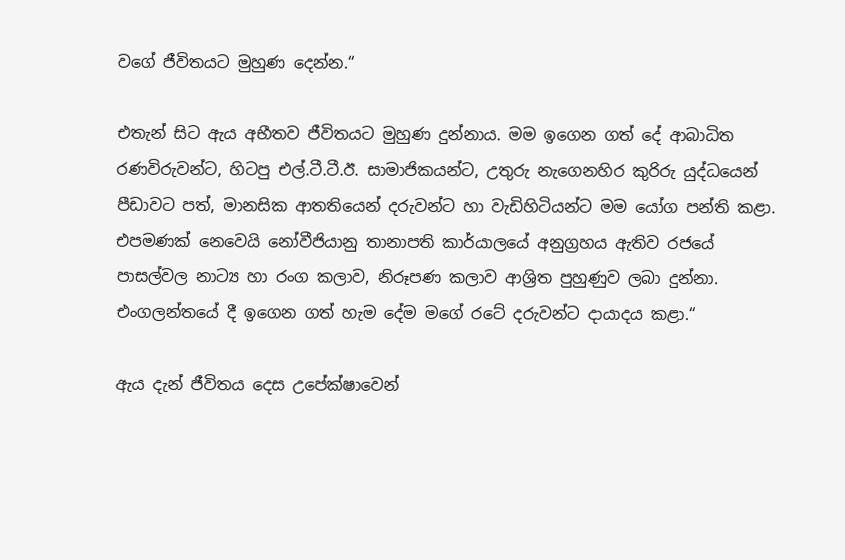වගේ ජීවිතයට මුහුණ දෙන්න.“

එතැන් සිට ඇය අභීතව ජීවිතයට මුහුණ දුන්නාය. මම ඉගෙන ගත් දේ ආබාධිත රණවිරුවන්ට, හිටපු එල්.ටී.ටී.ඊ. සාමාජිකයන්ට, උතුරු නැගෙනහිර කුරිරු යුද්ධයෙන් පීඩාවට පත්, මානසික ආතතියෙන් දරුවන්ට හා වැඩිහිටියන්ට මම යෝග පන්ති කළා. එපමණක් නෙවෙයි නෝවීජියානු තානාපති කාර්යාලයේ අනුග්‍රහය ඇතිව රජයේ පාසල්වල නාට්‍ය හා රංග කලාව, නිරූපණ කලාව ආශ්‍රිත පුහුණුව ලබා දුන්නා. එංගලන්තයේ දී ඉගෙන ගත් හැම දේම මගේ රටේ දරුවන්ට දායාදය කළා.“

ඇය දැන් ජීවිතය දෙස උපේක්ෂාවෙන්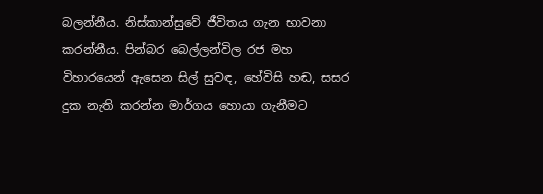බලන්නීය. නිස්කාන්සුවේ ජීවිතය ගැන භාවනා කරන්නීය. පින්බර බෙල්ලන්විල රජ මහ විහාරයෙන් ඇසෙන සිල් සුවඳ, හේවිසි හඬ, සසර දුක නැති කරන්න මාර්ගය හොයා ගැනීමට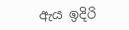ඇය ඉදිරි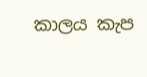කාලය කැප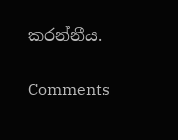කරන්නීය.

Comments